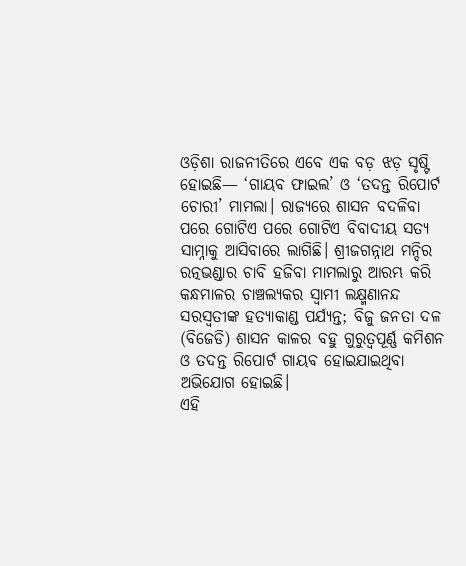ଓଡ଼ିଶା ରାଜନୀତିରେ ଏବେ ଏକ ବଡ଼ ଝଡ଼ ସୃଷ୍ଟି ହୋଇଛି— ‘ଗାୟବ ଫାଇଲ’ ଓ ‘ତଦନ୍ତ ରିପୋର୍ଟ ଚୋରୀ’ ମାମଲା। ରାଜ୍ୟରେ ଶାସନ ବଦଳିବା ପରେ ଗୋଟିଏ ପରେ ଗୋଟିଏ ବିବାଦୀୟ ସତ୍ୟ ସାମ୍ନାକୁ ଆସିବାରେ ଲାଗିଛି। ଶ୍ରୀଜଗନ୍ନାଥ ମନ୍ଦିର ରତ୍ନଭଣ୍ଡାର ଚାବି ହଜିବା ମାମଲାରୁ ଆରମ୍ଭ କରି କନ୍ଧମାଳର ଚାଞ୍ଚଲ୍ୟକର ସ୍ୱାମୀ ଲକ୍ଷ୍ମଣାନନ୍ଦ ସରସ୍ୱତୀଙ୍କ ହତ୍ୟାକାଣ୍ଡ ପର୍ଯ୍ୟନ୍ତ; ବିଜୁ ଜନତା ଦଳ (ବିଜେଡି) ଶାସନ କାଳର ବହୁ ଗୁରୁତ୍ୱପୂର୍ଣ୍ଣ କମିଶନ ଓ ତଦନ୍ତ ରିପୋର୍ଟ ଗାୟବ ହୋଇଯାଇଥିବା ଅଭିଯୋଗ ହୋଇଛି।
ଏହି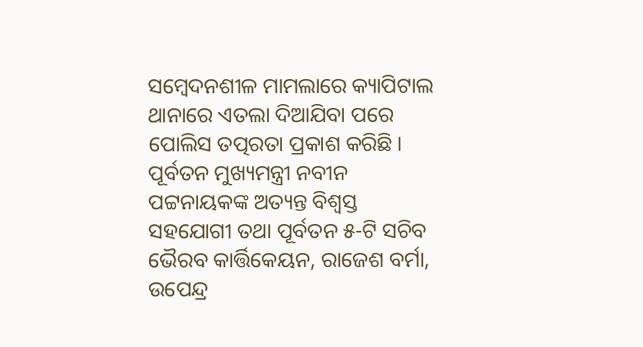ସମ୍ବେଦନଶୀଳ ମାମଲାରେ କ୍ୟାପିଟାଲ ଥାନାରେ ଏତଲା ଦିଆଯିବା ପରେ ପୋଲିସ ତତ୍ପରତା ପ୍ରକାଶ କରିଛି। ପୂର୍ବତନ ମୁଖ୍ୟମନ୍ତ୍ରୀ ନବୀନ ପଟ୍ଟନାୟକଙ୍କ ଅତ୍ୟନ୍ତ ବିଶ୍ୱସ୍ତ ସହଯୋଗୀ ତଥା ପୂର୍ବତନ ୫-ଟି ସଚିବ ଭୈରବ କାର୍ତ୍ତିକେୟନ, ରାଜେଶ ବର୍ମା, ଉପେନ୍ଦ୍ର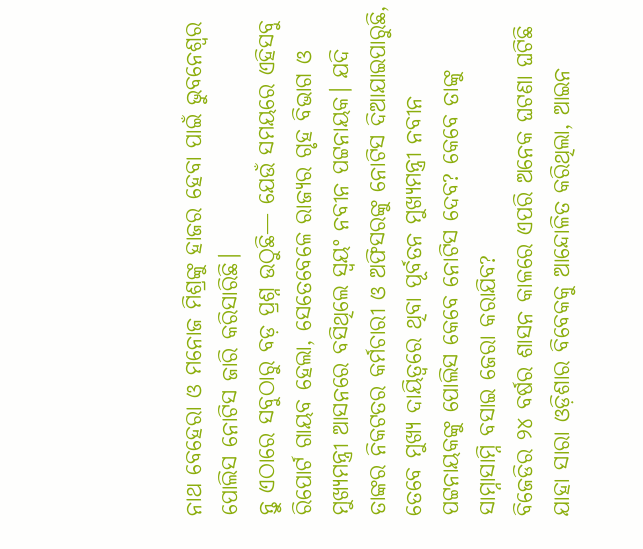ନାଥ ବେହେରା ଓ ମନୋଜ ମିଶ୍ରଙ୍କୁ ହାଜର ହେବା ପାଇଁ ଭୁବନେଶ୍ୱର ପୋଲିସ ନୋଟିସ ଜାରି କରିସାରିଛି।
ନ୍ତୁ ଏଠାରେ ସବୁଠାରୁ ବଡ଼ ପ୍ରଶ୍ନ ଉଠୁଛି— ଯେଉଁ ସମୟରେ ଏହିସବୁ ରିପୋର୍ଟ ଗାୟବ ହେଲା, ସେତେବେଳେ ରାଜ୍ୟର ଗୃହ ବିଭାଗ ଓ ମୁଖ୍ୟମନ୍ତ୍ରୀ ଆସନରେ ବସିଥିଲେ ସ୍ୱୟଂ ନବୀନ ପଟ୍ଟନାୟକ। ଯଦି ତାଙ୍କର ନିକଟତର କର୍ମଚାରୀ ଓ ଅଫିସରଙ୍କୁ ନୋଟିସ ଦିଆଯାଇପାରୁଛି, ତେବେ ମୁଖ୍ୟ ଦାୟିତ୍ୱରେ ଥିବା ପୂର୍ବତନ ମୁଖ୍ୟମନ୍ତ୍ରୀ ନବୀନ ପଟ୍ଟନାୟକଙ୍କୁ ପୋଲିସ କେବେ ନୋଟିସ ଦେବ? କେବେ ତାଙ୍କୁ ସାମ୍ନାସାମ୍ନି ବସାଇ ଜେରା କରାଯିବ?
ବିଜେଡିର ୨୪ ବର୍ଷର ଶାସନ କାଳରେ ଏପରି ଅନେକ ଘଟଣା ଘଟିଛି ଯାହା ସାରା ଓଡ଼ିଶାର ବିବେକକୁ ଆନ୍ଦୋଳିତ କରିଥିଲା, ଆଇନ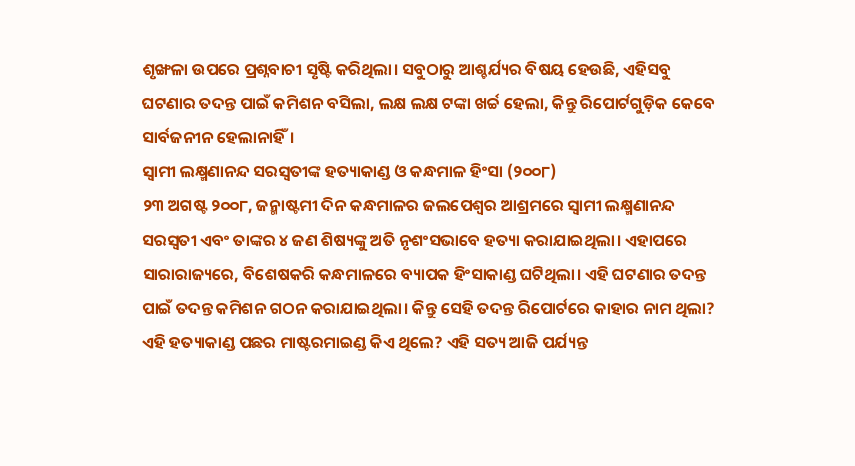ଶୃଙ୍ଖଳା ଉପରେ ପ୍ରଶ୍ନବାଚୀ ସୃଷ୍ଟି କରିଥିଲା। ସବୁଠାରୁ ଆଶ୍ଚର୍ଯ୍ୟର ବିଷୟ ହେଉଛି, ଏହିସବୁ ଘଟଣାର ତଦନ୍ତ ପାଇଁ କମିଶନ ବସିଲା, ଲକ୍ଷ ଲକ୍ଷ ଟଙ୍କା ଖର୍ଚ୍ଚ ହେଲା, କିନ୍ତୁ ରିପୋର୍ଟଗୁଡ଼ିକ କେବେ ସାର୍ବଜନୀନ ହେଲାନାହିଁ।
ସ୍ୱାମୀ ଲକ୍ଷ୍ମଣାନନ୍ଦ ସରସ୍ୱତୀଙ୍କ ହତ୍ୟାକାଣ୍ଡ ଓ କନ୍ଧମାଳ ହିଂସା (୨୦୦୮)
୨୩ ଅଗଷ୍ଟ ୨୦୦୮, ଜନ୍ମାଷ୍ଟମୀ ଦିନ କନ୍ଧମାଳର ଜଲପେଶ୍ୱର ଆଶ୍ରମରେ ସ୍ୱାମୀ ଲକ୍ଷ୍ମଣାନନ୍ଦ ସରସ୍ୱତୀ ଏବଂ ତାଙ୍କର ୪ ଜଣ ଶିଷ୍ୟଙ୍କୁ ଅତି ନୃଶଂସଭାବେ ହତ୍ୟା କରାଯାଇଥିଲା। ଏହାପରେ ସାରାରାଜ୍ୟରେ, ବିଶେଷକରି କନ୍ଧମାଳରେ ବ୍ୟାପକ ହିଂସାକାଣ୍ଡ ଘଟିଥିଲା। ଏହି ଘଟଣାର ତଦନ୍ତ ପାଇଁ ତଦନ୍ତ କମିଶନ ଗଠନ କରାଯାଇଥିଲା। କିନ୍ତୁ ସେହି ତଦନ୍ତ ରିପୋର୍ଟରେ କାହାର ନାମ ଥିଲା? ଏହି ହତ୍ୟାକାଣ୍ଡ ପଛର ମାଷ୍ଟରମାଇଣ୍ଡ କିଏ ଥିଲେ? ଏହି ସତ୍ୟ ଆଜି ପର୍ଯ୍ୟନ୍ତ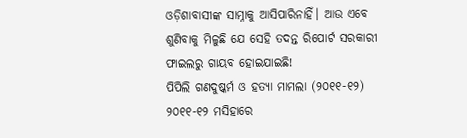ଓଡ଼ିଶାବାସୀଙ୍କ ସାମ୍ନାକୁ ଆସିପାରିନାହିଁ। ଆଉ ଏବେ ଶୁଣିବାକୁ ମିଳୁଛି ଯେ ସେହି ତଦନ୍ତ ରିପୋର୍ଟ ସରକାରୀ ଫାଇଲରୁ ଗାୟବ ହୋଇଯାଇଛି!
ପିପିଲି ଗଣଦୁଷ୍କର୍ମ ଓ ହତ୍ୟା ମାମଲା (୨୦୧୧-୧୨)
୨୦୧୧-୧୨ ମସିହାରେ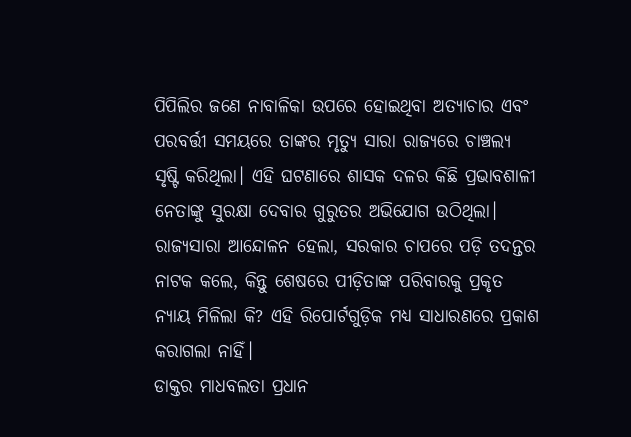ପିପିଲିର ଜଣେ ନାବାଳିକା ଉପରେ ହୋଇଥିବା ଅତ୍ୟାଚାର ଏବଂ ପରବର୍ତ୍ତୀ ସମୟରେ ତାଙ୍କର ମୃତ୍ୟୁ ସାରା ରାଜ୍ୟରେ ଚାଞ୍ଚଲ୍ୟ ସୃଷ୍ଟି କରିଥିଲା। ଏହି ଘଟଣାରେ ଶାସକ ଦଳର କିଛି ପ୍ରଭାବଶାଳୀ ନେତାଙ୍କୁ ସୁରକ୍ଷା ଦେବାର ଗୁରୁତର ଅଭିଯୋଗ ଉଠିଥିଲା। ରାଜ୍ୟସାରା ଆନ୍ଦୋଳନ ହେଲା, ସରକାର ଚାପରେ ପଡ଼ି ତଦନ୍ତର ନାଟକ କଲେ, କିନ୍ତୁ ଶେଷରେ ପୀଡ଼ିତାଙ୍କ ପରିବାରକୁ ପ୍ରକୃତ ନ୍ୟାୟ ମିଳିଲା କି? ଏହି ରିପୋର୍ଟଗୁଡ଼ିକ ମଧ୍ୟ ସାଧାରଣରେ ପ୍ରକାଶ କରାଗଲା ନାହିଁ।
ଡାକ୍ତର ମାଧବଲତା ପ୍ରଧାନ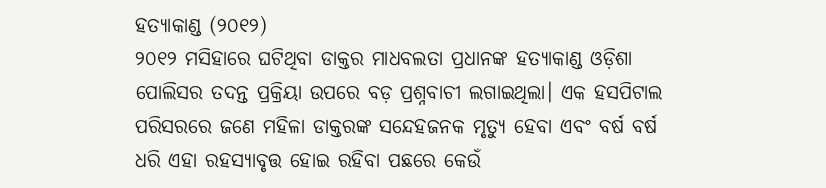ହତ୍ୟାକାଣ୍ଡ (୨୦୧୨)
୨୦୧୨ ମସିହାରେ ଘଟିଥିବା ଡାକ୍ତର ମାଧବଲତା ପ୍ରଧାନଙ୍କ ହତ୍ୟାକାଣ୍ଡ ଓଡ଼ିଶା ପୋଲିସର ତଦନ୍ତ ପ୍ରକ୍ରିୟା ଉପରେ ବଡ଼ ପ୍ରଶ୍ନବାଚୀ ଲଗାଇଥିଲା। ଏକ ହସପିଟାଲ ପରିସରରେ ଜଣେ ମହିଳା ଡାକ୍ତରଙ୍କ ସନ୍ଦେହଜନକ ମୃତ୍ୟୁ ହେବା ଏବଂ ବର୍ଷ ବର୍ଷ ଧରି ଏହା ରହସ୍ୟାବୃତ୍ତ ହୋଇ ରହିବା ପଛରେ କେଉଁ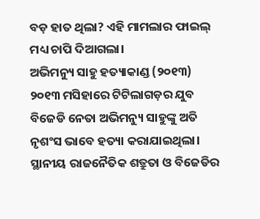ବଡ଼ ହାତ ଥିଲା? ଏହି ମାମଲାର ଫାଇଲ୍ ମଧ୍ୟ ଚାପି ଦିଆଗଲା।
ଅଭିମନ୍ୟୁ ସାହୁ ହତ୍ୟାକାଣ୍ଡ (୨୦୧୩)
୨୦୧୩ ମସିହାରେ ଟିଟିଲାଗଡ଼ର ଯୁବ ବିଜେଡି ନେତା ଅଭିମନ୍ୟୁ ସାହୁଙ୍କୁ ଅତି ନୃଶଂସ ଭାବେ ହତ୍ୟା କରାଯାଇଥିଲା। ସ୍ଥାନୀୟ ରାଜନୈତିକ ଶତ୍ରୁତା ଓ ବିଜେଡିର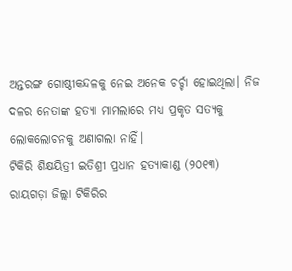ଅନ୍ତରଙ୍ଗ ଗୋଷ୍ଠୀକନ୍ଦଳକୁ ନେଇ ଅନେକ ଚର୍ଚ୍ଚା ହୋଇଥିଲା। ନିଜ ଦଳର ନେତାଙ୍କ ହତ୍ୟା ମାମଲାରେ ମଧ୍ୟ ପ୍ରକୃତ ସତ୍ୟକୁ ଲୋକଲୋଚନକୁ ଅଣାଗଲା ନାହିଁ।
ଟିକିରି ଶିକ୍ଷୟିତ୍ରୀ ଇତିଶ୍ରୀ ପ୍ରଧାନ ହତ୍ୟାକାଣ୍ଡ (୨୦୧୩)
ରାୟଗଡ଼ା ଜିଲ୍ଲା ଟିକିରିର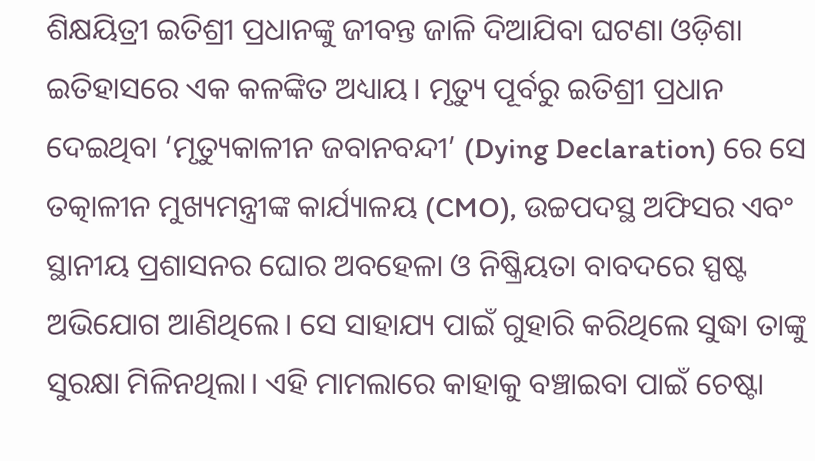ଶିକ୍ଷୟିତ୍ରୀ ଇତିଶ୍ରୀ ପ୍ରଧାନଙ୍କୁ ଜୀବନ୍ତ ଜାଳି ଦିଆଯିବା ଘଟଣା ଓଡ଼ିଶା ଇତିହାସରେ ଏକ କଳଙ୍କିତ ଅଧ୍ୟାୟ। ମୃତ୍ୟୁ ପୂର୍ବରୁ ଇତିଶ୍ରୀ ପ୍ରଧାନ ଦେଇଥିବା ‘ମୃତ୍ୟୁକାଳୀନ ଜବାନବନ୍ଦୀ’ (Dying Declaration) ରେ ସେ ତତ୍କାଳୀନ ମୁଖ୍ୟମନ୍ତ୍ରୀଙ୍କ କାର୍ଯ୍ୟାଳୟ (CMO), ଉଚ୍ଚପଦସ୍ଥ ଅଫିସର ଏବଂ ସ୍ଥାନୀୟ ପ୍ରଶାସନର ଘୋର ଅବହେଳା ଓ ନିଷ୍କ୍ରିୟତା ବାବଦରେ ସ୍ପଷ୍ଟ ଅଭିଯୋଗ ଆଣିଥିଲେ। ସେ ସାହାଯ୍ୟ ପାଇଁ ଗୁହାରି କରିଥିଲେ ସୁଦ୍ଧା ତାଙ୍କୁ ସୁରକ୍ଷା ମିଳିନଥିଲା। ଏହି ମାମଲାରେ କାହାକୁ ବଞ୍ଚାଇବା ପାଇଁ ଚେଷ୍ଟା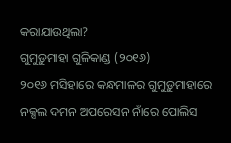କରାଯାଉଥିଲା?
ଗୁମୁଡ଼ୁମାହା ଗୁଳିକାଣ୍ଡ (୨୦୧୬)
୨୦୧୬ ମସିହାରେ କନ୍ଧମାଳର ଗୁମୁଡ଼ୁମାହାରେ ନକ୍ସଲ ଦମନ ଅପରେସନ ନାଁରେ ପୋଲିସ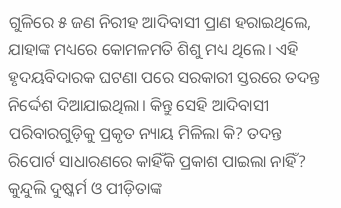ଗୁଳିରେ ୫ ଜଣ ନିରୀହ ଆଦିବାସୀ ପ୍ରାଣ ହରାଇଥିଲେ, ଯାହାଙ୍କ ମଧ୍ୟରେ କୋମଳମତି ଶିଶୁ ମଧ୍ୟ ଥିଲେ। ଏହି ହୃଦୟବିଦାରକ ଘଟଣା ପରେ ସରକାରୀ ସ୍ତରରେ ତଦନ୍ତ ନିର୍ଦ୍ଦେଶ ଦିଆଯାଇଥିଲା। କିନ୍ତୁ ସେହି ଆଦିବାସୀ ପରିବାରଗୁଡ଼ିକୁ ପ୍ରକୃତ ନ୍ୟାୟ ମିଳିଲା କି? ତଦନ୍ତ ରିପୋର୍ଟ ସାଧାରଣରେ କାହିଁକି ପ୍ରକାଶ ପାଇଲା ନାହିଁ?
କୁନ୍ଦୁଲି ଦୁଷ୍କର୍ମ ଓ ପୀଡ଼ିତାଙ୍କ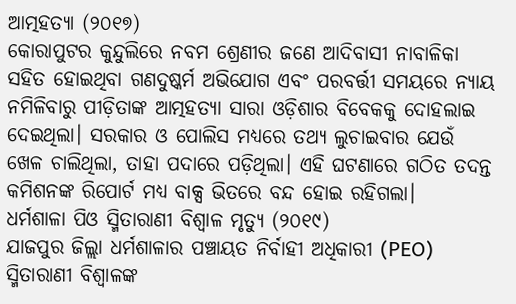ଆତ୍ମହତ୍ୟା (୨୦୧୭)
କୋରାପୁଟର କୁନ୍ଦୁଲିରେ ନବମ ଶ୍ରେଣୀର ଜଣେ ଆଦିବାସୀ ନାବାଳିକା ସହିତ ହୋଇଥିବା ଗଣଦୁଷ୍କର୍ମ ଅଭିଯୋଗ ଏବଂ ପରବର୍ତ୍ତୀ ସମୟରେ ନ୍ୟାୟ ନମିଳିବାରୁ ପୀଡ଼ିତାଙ୍କ ଆତ୍ମହତ୍ୟା ସାରା ଓଡ଼ିଶାର ବିବେକକୁ ଦୋହଲାଇ ଦେଇଥିଲା। ସରକାର ଓ ପୋଲିସ ମଧ୍ୟରେ ତଥ୍ୟ ଲୁଚାଇବାର ଯେଉଁ ଖେଳ ଚାଲିଥିଲା, ତାହା ପଦାରେ ପଡ଼ିଥିଲା। ଏହି ଘଟଣାରେ ଗଠିତ ତଦନ୍ତ କମିଶନଙ୍କ ରିପୋର୍ଟ ମଧ୍ୟ ବାକ୍ସ ଭିତରେ ବନ୍ଦ ହୋଇ ରହିଗଲା।
ଧର୍ମଶାଳା ପିଓ ସ୍ମିତାରାଣୀ ବିଶ୍ୱାଳ ମୃତ୍ୟୁ (୨୦୧୯)
ଯାଜପୁର ଜିଲ୍ଲା ଧର୍ମଶାଳାର ପଞ୍ଚାୟତ ନିର୍ବାହୀ ଅଧିକାରୀ (PEO) ସ୍ମିତାରାଣୀ ବିଶ୍ୱାଳଙ୍କ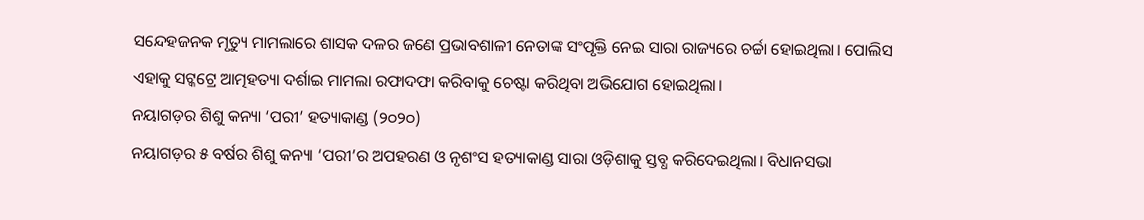ସନ୍ଦେହଜନକ ମୃତ୍ୟୁ ମାମଲାରେ ଶାସକ ଦଳର ଜଣେ ପ୍ରଭାବଶାଳୀ ନେତାଙ୍କ ସଂପୃକ୍ତି ନେଇ ସାରା ରାଜ୍ୟରେ ଚର୍ଚ୍ଚା ହୋଇଥିଲା। ପୋଲିସ ଏହାକୁ ସଟ୍କଟ୍ରେ ଆତ୍ମହତ୍ୟା ଦର୍ଶାଇ ମାମଲା ରଫାଦଫା କରିବାକୁ ଚେଷ୍ଟା କରିଥିବା ଅଭିଯୋଗ ହୋଇଥିଲା।
ନୟାଗଡ଼ର ଶିଶୁ କନ୍ୟା ‘ପରୀ’ ହତ୍ୟାକାଣ୍ଡ (୨୦୨୦)
ନୟାଗଡ଼ର ୫ ବର୍ଷର ଶିଶୁ କନ୍ୟା ‘ପରୀ’ର ଅପହରଣ ଓ ନୃଶଂସ ହତ୍ୟାକାଣ୍ଡ ସାରା ଓଡ଼ିଶାକୁ ସ୍ତବ୍ଧ କରିଦେଇଥିଲା। ବିଧାନସଭା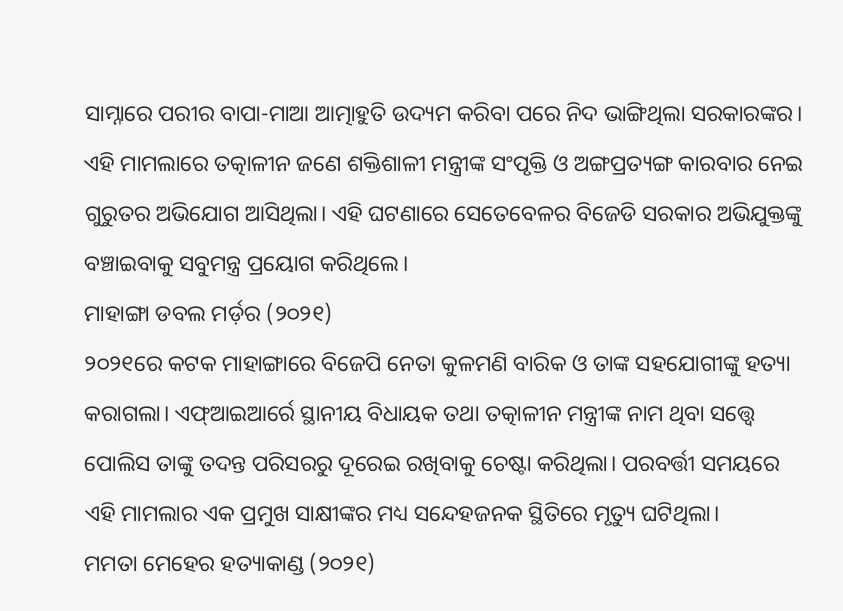ସାମ୍ନାରେ ପରୀର ବାପା-ମାଆ ଆତ୍ମାହୁତି ଉଦ୍ୟମ କରିବା ପରେ ନିଦ ଭାଙ୍ଗିଥିଲା ସରକାରଙ୍କର। ଏହି ମାମଲାରେ ତତ୍କାଳୀନ ଜଣେ ଶକ୍ତିଶାଳୀ ମନ୍ତ୍ରୀଙ୍କ ସଂପୃକ୍ତି ଓ ଅଙ୍ଗପ୍ରତ୍ୟଙ୍ଗ କାରବାର ନେଇ ଗୁରୁତର ଅଭିଯୋଗ ଆସିଥିଲା। ଏହି ଘଟଣାରେ ସେତେବେଳର ବିଜେଡି ସରକାର ଅଭିଯୁକ୍ତଙ୍କୁ ବଞ୍ଚାଇବାକୁ ସବୁମନ୍ତ୍ର ପ୍ରୟୋଗ କରିଥିଲେ।
ମାହାଙ୍ଗା ଡବଲ ମର୍ଡ଼ର (୨୦୨୧)
୨୦୨୧ରେ କଟକ ମାହାଙ୍ଗାରେ ବିଜେପି ନେତା କୁଳମଣି ବାରିକ ଓ ତାଙ୍କ ସହଯୋଗୀଙ୍କୁ ହତ୍ୟା କରାଗଲା। ଏଫ୍ଆଇଆର୍ରେ ସ୍ଥାନୀୟ ବିଧାୟକ ତଥା ତତ୍କାଳୀନ ମନ୍ତ୍ରୀଙ୍କ ନାମ ଥିବା ସତ୍ତ୍ୱେ ପୋଲିସ ତାଙ୍କୁ ତଦନ୍ତ ପରିସରରୁ ଦୂରେଇ ରଖିବାକୁ ଚେଷ୍ଟା କରିଥିଲା। ପରବର୍ତ୍ତୀ ସମୟରେ ଏହି ମାମଲାର ଏକ ପ୍ରମୁଖ ସାକ୍ଷୀଙ୍କର ମଧ୍ୟ ସନ୍ଦେହଜନକ ସ୍ଥିତିରେ ମୃତ୍ୟୁ ଘଟିଥିଲା।
ମମତା ମେହେର ହତ୍ୟାକାଣ୍ଡ (୨୦୨୧)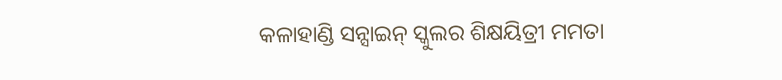କଳାହାଣ୍ଡି ସନ୍ସାଇନ୍ ସ୍କୁଲର ଶିକ୍ଷୟିତ୍ରୀ ମମତା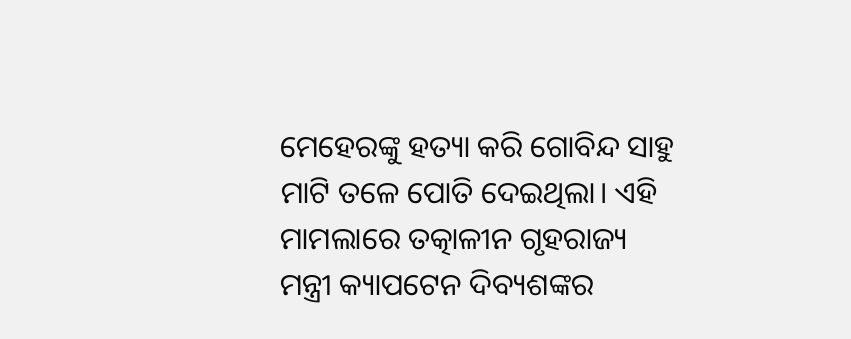ମେହେରଙ୍କୁ ହତ୍ୟା କରି ଗୋବିନ୍ଦ ସାହୁ ମାଟି ତଳେ ପୋତି ଦେଇଥିଲା। ଏହି ମାମଲାରେ ତତ୍କାଳୀନ ଗୃହରାଜ୍ୟ ମନ୍ତ୍ରୀ କ୍ୟାପଟେନ ଦିବ୍ୟଶଙ୍କର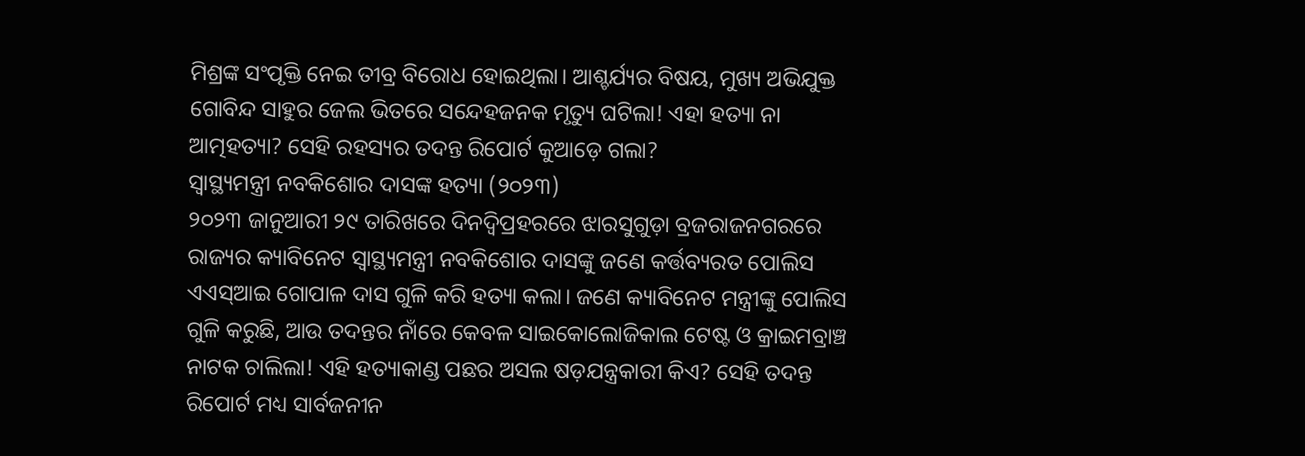ମିଶ୍ରଙ୍କ ସଂପୃକ୍ତି ନେଇ ତୀବ୍ର ବିରୋଧ ହୋଇଥିଲା। ଆଶ୍ଚର୍ଯ୍ୟର ବିଷୟ, ମୁଖ୍ୟ ଅଭିଯୁକ୍ତ ଗୋବିନ୍ଦ ସାହୁର ଜେଲ ଭିତରେ ସନ୍ଦେହଜନକ ମୃତ୍ୟୁ ଘଟିଲା! ଏହା ହତ୍ୟା ନା ଆତ୍ମହତ୍ୟା? ସେହି ରହସ୍ୟର ତଦନ୍ତ ରିପୋର୍ଟ କୁଆଡ଼େ ଗଲା?
ସ୍ୱାସ୍ଥ୍ୟମନ୍ତ୍ରୀ ନବକିଶୋର ଦାସଙ୍କ ହତ୍ୟା (୨୦୨୩)
୨୦୨୩ ଜାନୁଆରୀ ୨୯ ତାରିଖରେ ଦିନଦ୍ୱିପ୍ରହରରେ ଝାରସୁଗୁଡ଼ା ବ୍ରଜରାଜନଗରରେ ରାଜ୍ୟର କ୍ୟାବିନେଟ ସ୍ୱାସ୍ଥ୍ୟମନ୍ତ୍ରୀ ନବକିଶୋର ଦାସଙ୍କୁ ଜଣେ କର୍ତ୍ତବ୍ୟରତ ପୋଲିସ ଏଏସ୍ଆଇ ଗୋପାଳ ଦାସ ଗୁଳି କରି ହତ୍ୟା କଲା। ଜଣେ କ୍ୟାବିନେଟ ମନ୍ତ୍ରୀଙ୍କୁ ପୋଲିସ ଗୁଳି କରୁଛି, ଆଉ ତଦନ୍ତର ନାଁରେ କେବଳ ସାଇକୋଲୋଜିକାଲ ଟେଷ୍ଟ ଓ କ୍ରାଇମବ୍ରାଞ୍ଚ ନାଟକ ଚାଲିଲା! ଏହି ହତ୍ୟାକାଣ୍ଡ ପଛର ଅସଲ ଷଡ଼ଯନ୍ତ୍ରକାରୀ କିଏ? ସେହି ତଦନ୍ତ ରିପୋର୍ଟ ମଧ୍ୟ ସାର୍ବଜନୀନ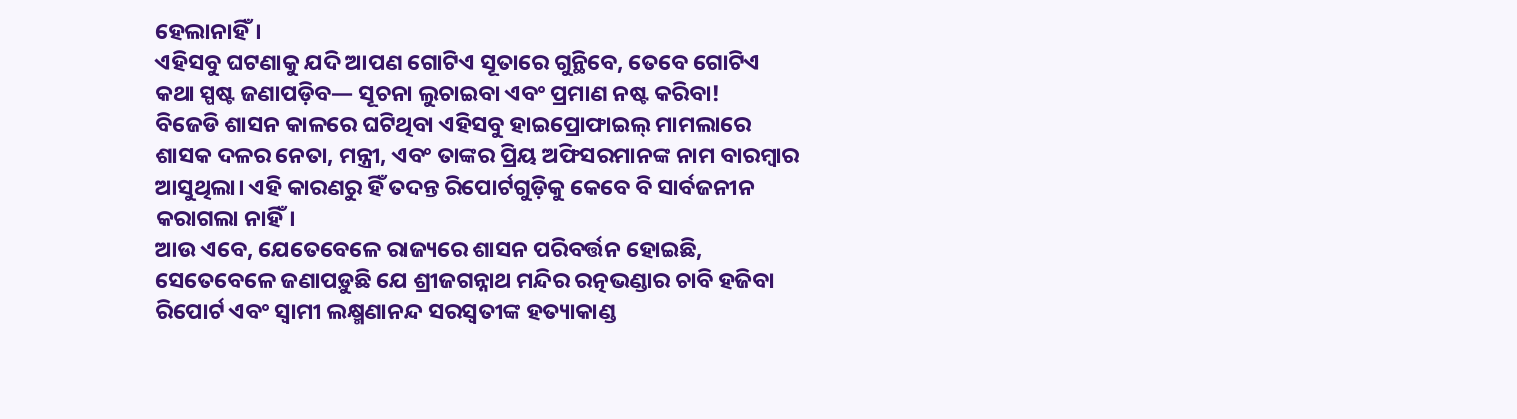ହେଲାନାହିଁ।
ଏହିସବୁ ଘଟଣାକୁ ଯଦି ଆପଣ ଗୋଟିଏ ସୂତାରେ ଗୁନ୍ଥିବେ, ତେବେ ଗୋଟିଏ କଥା ସ୍ପଷ୍ଟ ଜଣାପଡ଼ିବ— ସୂଚନା ଲୁଚାଇବା ଏବଂ ପ୍ରମାଣ ନଷ୍ଟ କରିବା!
ବିଜେଡି ଶାସନ କାଳରେ ଘଟିଥିବା ଏହିସବୁ ହାଇପ୍ରୋଫାଇଲ୍ ମାମଲାରେ ଶାସକ ଦଳର ନେତା, ମନ୍ତ୍ରୀ, ଏବଂ ତାଙ୍କର ପ୍ରିୟ ଅଫିସରମାନଙ୍କ ନାମ ବାରମ୍ବାର ଆସୁଥିଲା। ଏହି କାରଣରୁ ହିଁ ତଦନ୍ତ ରିପୋର୍ଟଗୁଡ଼ିକୁ କେବେ ବି ସାର୍ବଜନୀନ କରାଗଲା ନାହିଁ।
ଆଉ ଏବେ, ଯେତେବେଳେ ରାଜ୍ୟରେ ଶାସନ ପରିବର୍ତ୍ତନ ହୋଇଛି, ସେତେବେଳେ ଜଣାପଡ଼ୁଛି ଯେ ଶ୍ରୀଜଗନ୍ନାଥ ମନ୍ଦିର ରତ୍ନଭଣ୍ଡାର ଚାବି ହଜିବା ରିପୋର୍ଟ ଏବଂ ସ୍ୱାମୀ ଲକ୍ଷ୍ମଣାନନ୍ଦ ସରସ୍ୱତୀଙ୍କ ହତ୍ୟାକାଣ୍ଡ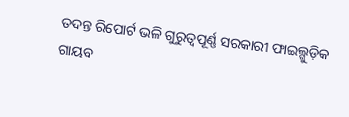ତଦନ୍ତ ରିପୋର୍ଟ ଭଳି ଗୁରୁତ୍ୱପୂର୍ଣ୍ଣ ସରକାରୀ ଫାଇଲ୍ଗୁଡ଼ିକ ଗାୟବ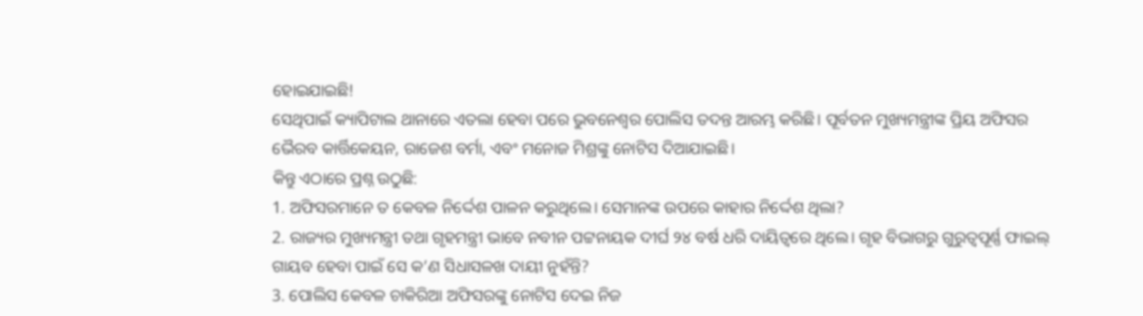ହୋଇଯାଇଛି!
ସେଥିପାଇଁ କ୍ୟାପିଟାଲ ଥାନାରେ ଏତଲା ହେବା ପରେ ଭୁବନେଶ୍ୱର ପୋଲିସ ତଦନ୍ତ ଆରମ୍ଭ କରିଛି। ପୂର୍ବତନ ମୁଖ୍ୟମନ୍ତ୍ରୀଙ୍କ ପ୍ରିୟ ଅଫିସର ଭୈରବ କାର୍ତ୍ତିକେୟନ, ରାଜେଶ ବର୍ମା, ଏବଂ ମନୋଜ ମିଶ୍ରଙ୍କୁ ନୋଟିସ ଦିଆଯାଇଛି।
କିନ୍ତୁ ଏଠାରେ ପ୍ରଶ୍ନ ଉଠୁଛି:
1. ଅଫିସରମାନେ ତ କେବଳ ନିର୍ଦ୍ଦେଶ ପାଳନ କରୁଥିଲେ। ସେମାନଙ୍କ ଉପରେ କାହାର ନିର୍ଦ୍ଦେଶ ଥିଲା?
2. ରାଜ୍ୟର ମୁଖ୍ୟମନ୍ତ୍ରୀ ତଥା ଗୃହମନ୍ତ୍ରୀ ଭାବେ ନବୀନ ପଟ୍ଟନାୟକ ଦୀର୍ଘ ୨୪ ବର୍ଷ ଧରି ଦାୟିତ୍ୱରେ ଥିଲେ। ଗୃହ ବିଭାଗରୁ ଗୁରୁତ୍ୱପୂର୍ଣ୍ଣ ଫାଇଲ୍ ଗାୟବ ହେବା ପାଇଁ ସେ କ’ଣ ସିଧାସଳଖ ଦାୟୀ ନୁହଁନ୍ତି?
3. ପୋଲିସ କେବଳ ଚାକିରିଆ ଅଫିସରଙ୍କୁ ନୋଟିସ ଦେଇ ନିଜ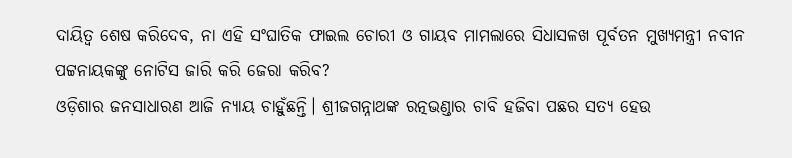ଦାୟିତ୍ୱ ଶେଷ କରିଦେବ, ନା ଏହି ସଂଘାତିକ ଫାଇଲ ଚୋରୀ ଓ ଗାୟବ ମାମଲାରେ ସିଧାସଳଖ ପୂର୍ବତନ ମୁଖ୍ୟମନ୍ତ୍ରୀ ନବୀନ ପଟ୍ଟନାୟକଙ୍କୁ ନୋଟିସ ଜାରି କରି ଜେରା କରିବ?
ଓଡ଼ିଶାର ଜନସାଧାରଣ ଆଜି ନ୍ୟାୟ ଚାହୁଁଛନ୍ତି। ଶ୍ରୀଜଗନ୍ନାଥଙ୍କ ରତ୍ନଭଣ୍ଡାର ଚାବି ହଜିବା ପଛର ସତ୍ୟ ହେଉ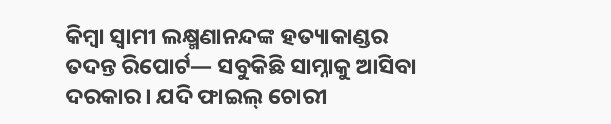କିମ୍ବା ସ୍ୱାମୀ ଲକ୍ଷ୍ମଣାନନ୍ଦଙ୍କ ହତ୍ୟାକାଣ୍ଡର ତଦନ୍ତ ରିପୋର୍ଟ— ସବୁକିଛି ସାମ୍ନାକୁ ଆସିବା ଦରକାର। ଯଦି ଫାଇଲ୍ ଚୋରୀ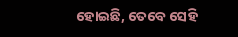ହୋଇଛି, ତେବେ ସେହି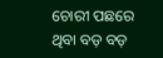ଚୋରୀ ପଛରେ ଥିବା ବଡ଼ ବଡ଼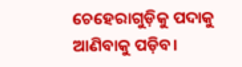ଚେହେରାଗୁଡ଼ିକୁ ପଦାକୁ ଆଣିବାକୁ ପଡ଼ିବ।